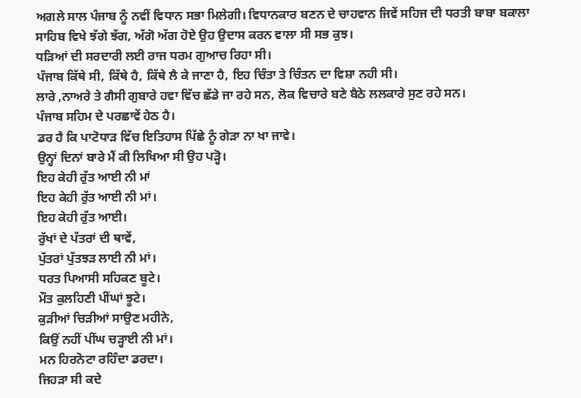ਅਗਲੇ ਸਾਲ ਪੰਜਾਬ ਨੂੰ ਨਵੀਂ ਵਿਧਾਨ ਸਭਾ ਮਿਲੇਗੀ। ਵਿਧਾਨਕਾਰ ਬਣਨ ਦੇ ਚਾਹਵਾਨ ਜਿਵੇਂ ਸਹਿਜ ਦੀ ਧਰਤੀ ਬਾਬਾ ਬਕਾਲਾ ਸਾਹਿਬ ਵਿਖੇ ਝੱਗੇ ਝੱਗ, ਅੱਗੋ ਅੱਗ ਹੋਏ ਉਹ ਉਦਾਸ ਕਰਨ ਵਾਲਾ ਸੀ ਸਭ ਕੁਝ।
ਧੜਿਆਂ ਦੀ ਸਰਦਾਰੀ ਲਈ ਰਾਜ ਧਰਮ ਗੁਆਚ ਰਿਹਾ ਸੀ।
ਪੰਜਾਬ ਕਿੱਥੇ ਸੀ, ਕਿੱਥੇ ਹੈ, ਕਿੱਥੇ ਲੈ ਕੇ ਜਾਣਾ ਹੈ, ਇਹ ਚਿੰਤਾ ਤੇ ਚਿੰਤਨ ਦਾ ਵਿਸ਼ਾ ਨਹੀ ਸੀ।
ਲਾਰੇ ,ਨਾਅਰੇ ਤੇ ਗੈਸੀ ਗੁਬਾਰੇ ਹਵਾ ਵਿੱਚ ਛੱਡੇ ਜਾ ਰਹੇ ਸਨ, ਲੋਕ ਵਿਚਾਰੇ ਬਣੇ ਬੈਠੇ ਲਲਕਾਰੇ ਸੁਣ ਰਹੇ ਸਨ।
ਪੰਜਾਬ ਸਹਿਮ ਦੇ ਪਰਛਾਵੇਂ ਹੇਠ ਹੈ।
ਡਰ ਹੈ ਕਿ ਪਾਟੋਧਾੜ ਵਿੱਚ ਇਤਿਹਾਸ ਪਿੱਛੇ ਨੂੰ ਗੇੜਾ ਨਾ ਖਾ ਜਾਵੇ।
ਉਨ੍ਹਾਂ ਦਿਨਾਂ ਬਾਰੇ ਮੈਂ ਕੀ ਲਿਖਿਆ ਸੀ ਉਹ ਪੜ੍ਹੋ।
ਇਹ ਕੇਹੀ ਰੁੱਤ ਆਈ ਨੀ ਮਾਂ
ਇਹ ਕੇਹੀ ਰੁੱਤ ਆਈ ਨੀ ਮਾਂ।
ਇਹ ਕੇਹੀ ਰੁੱਤ ਆਈ।
ਰੁੱਖਾਂ ਦੇ ਪੱਤਰਾਂ ਦੀ ਥਾਵੇਂ,
ਪੁੱਤਰਾਂ ਪੁੱਤਝੜ ਲਾਈ ਨੀ ਮਾਂ।
ਧਰਤ ਪਿਆਸੀ ਸਹਿਕਣ ਬੂਟੇ।
ਮੌਤ ਕੁਲਹਿਣੀ ਪੀਂਘਾਂ ਝੂਟੇ।
ਕੁੜੀਆਂ ਚਿੜੀਆਂ ਸਾਉਣ ਮਹੀਨੇ,
ਕਿਉਂ ਨਹੀਂ ਪੀਂਘ ਚੜ੍ਹਾਈ ਨੀ ਮਾਂ।
ਮਨ ਹਿਰਨੋਟਾ ਰਹਿੰਦਾ ਡਰਦਾ।
ਜਿਹੜਾ ਸੀ ਕਦੇ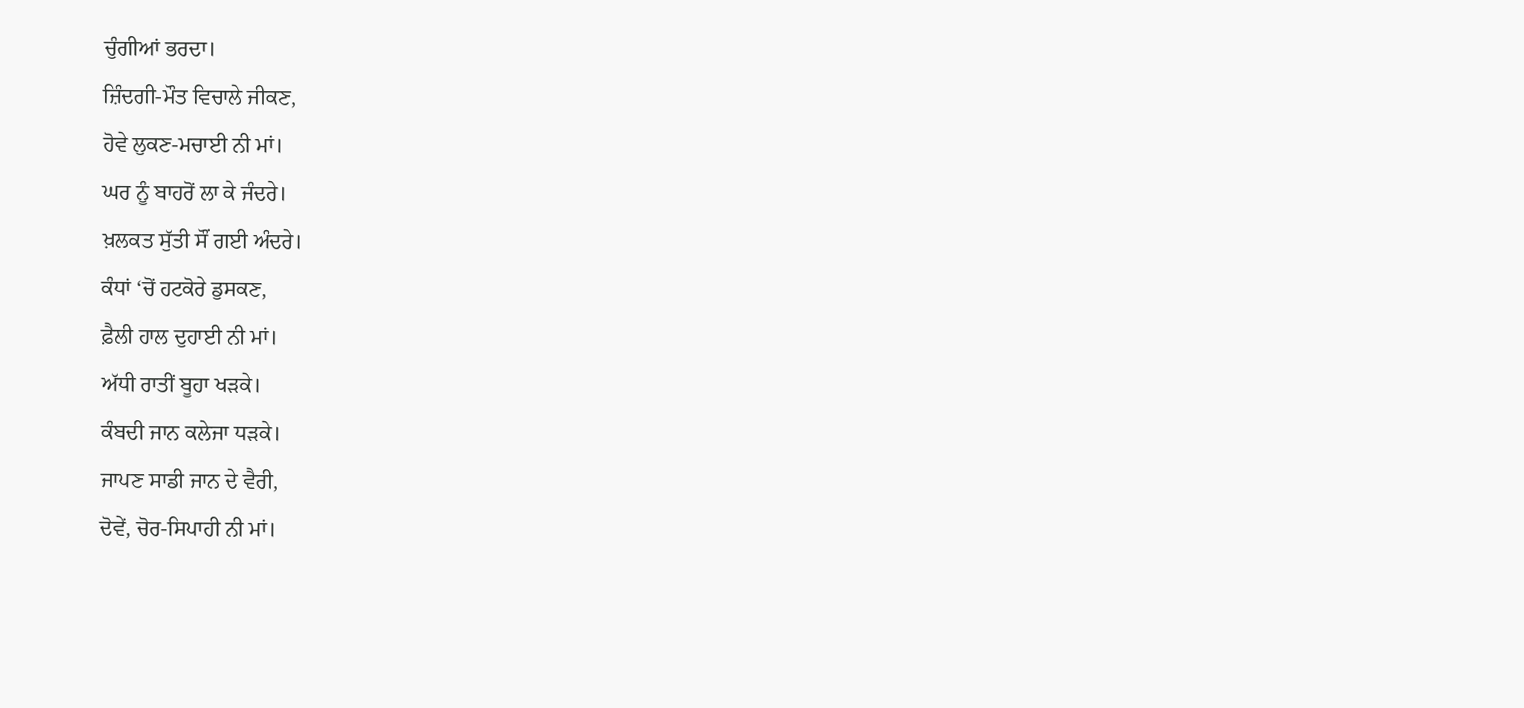ਚੁੰਗੀਆਂ ਭਰਦਾ।
ਜ਼ਿੰਦਗੀ-ਮੌਤ ਵਿਚਾਲੇ ਜੀਕਣ,
ਹੋਵੇ ਲੁਕਣ-ਮਚਾਈ ਨੀ ਮਾਂ।
ਘਰ ਨੂੰ ਬਾਹਰੋਂ ਲਾ ਕੇ ਜੰਦਰੇ।
ਖ਼ਲਕਤ ਸੁੱਤੀ ਸੌਂ ਗਈ ਅੰਦਰੇ।
ਕੰਧਾਂ ‘ਚੋਂ ਹਟਕੋਰੇ ਡੁਸਕਣ,
ਫ਼ੈਲੀ ਹਾਲ ਦੁਹਾਈ ਨੀ ਮਾਂ।
ਅੱਧੀ ਰਾਤੀਂ ਬੂਹਾ ਖੜਕੇ।
ਕੰਬਦੀ ਜਾਨ ਕਲੇਜਾ ਧੜਕੇ।
ਜਾਪਣ ਸਾਡੀ ਜਾਨ ਦੇ ਵੈਰੀ,
ਦੋਵੇਂ, ਚੋਰ-ਸਿਪਾਹੀ ਨੀ ਮਾਂ।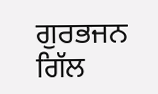ਗੁਰਭਜਨ ਗਿੱਲ